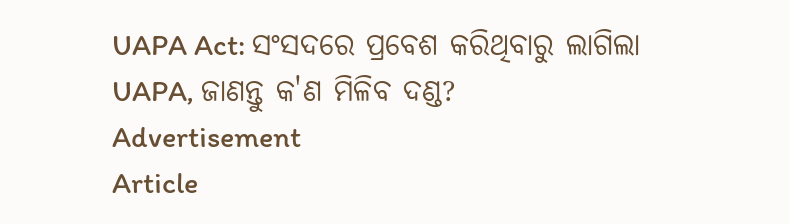UAPA Act: ସଂସଦରେ ପ୍ରବେଶ କରିଥିବାରୁ ଲାଗିଲା UAPA, ଜାଣନ୍ତୁ କ'ଣ ମିଳିବ ଦଣ୍ଡ?
Advertisement
Article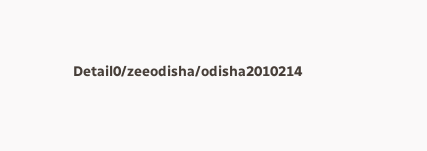Detail0/zeeodisha/odisha2010214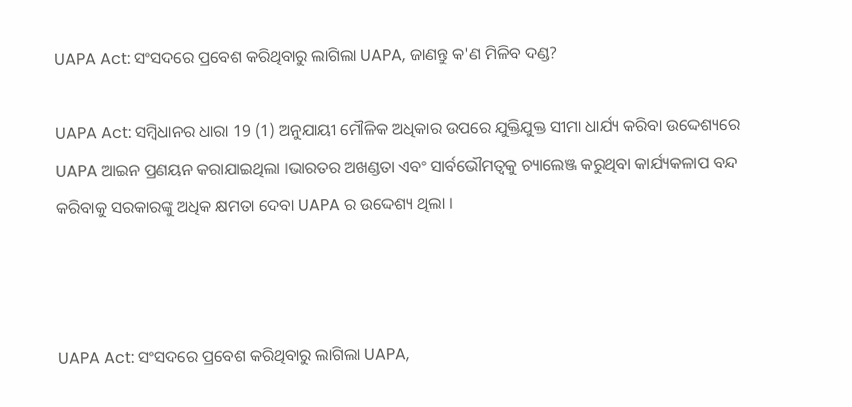UAPA Act: ସଂସଦରେ ପ୍ରବେଶ କରିଥିବାରୁ ଲାଗିଲା UAPA, ଜାଣନ୍ତୁ କ'ଣ ମିଳିବ ଦଣ୍ଡ?

UAPA Act: ସମ୍ବିଧାନର ଧାରା 19 (1) ଅନୁଯାୟୀ ମୌଳିକ ଅଧିକାର ଉପରେ ଯୁକ୍ତିଯୁକ୍ତ ସୀମା ଧାର୍ଯ୍ୟ କରିବା ଉଦ୍ଦେଶ୍ୟରେ UAPA ଆଇନ ପ୍ରଣୟନ କରାଯାଇଥିଲା ।ଭାରତର ଅଖଣ୍ଡତା ଏବଂ ସାର୍ବଭୌମତ୍ୱକୁ ଚ୍ୟାଲେଞ୍ଜ କରୁଥିବା କାର୍ଯ୍ୟକଳାପ ବନ୍ଦ କରିବାକୁ ସରକାରଙ୍କୁ ଅଧିକ କ୍ଷମତା ଦେବା UAPA ର ଉଦ୍ଦେଶ୍ୟ ଥିଲା ।



UAPA Act: ସଂସଦରେ ପ୍ରବେଶ କରିଥିବାରୁ ଲାଗିଲା UAPA,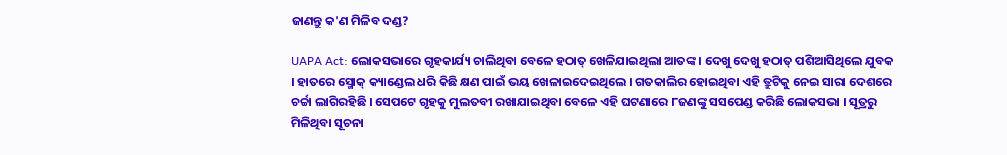ଜାଣନ୍ତୁ କ'ଣ ମିଳିବ ଦଣ୍ଡ?

UAPA Act: ଲୋକସଭାରେ ଗୃହକାର୍ଯ୍ୟ ଚାଲିଥିବା ବେଳେ ହଠାତ୍ ଖେଳିଯାଇଥିଲା ଆତଙ୍କ । ଦେଖୁ ଦେଖୁ ହଠାତ୍ ପଶିଆସିଥିଲେ ଯୁବକ । ହାତରେ ସ୍ମୋକ୍ କ୍ୟାଣ୍ଡେଲ ଧରି କିଛି କ୍ଷଣ ପାଇଁ ଭୟ ଖେଳାଇଦେଇଥିଲେ । ଗତକାଲିର ହୋଇଥିବା ଏହି ତ୍ରୁଟିକୁ ନେଇ ସାରା ଦେଶରେ ଚର୍ଚ୍ଚା ଲାଗିରହିଛି । ସେପଟେ ଗୃହକୁ ମୁଲତବୀ ରଖାଯାଇଥିବା ବେଳେ ଏହି ଘଟଣାରେ ୮ଜଣଙ୍କୁ ସସପେଣ୍ଡ କରିଛି ଲୋକସଭା । ସୂତ୍ରରୁ ମିଳିଥିବା ସୂଚନା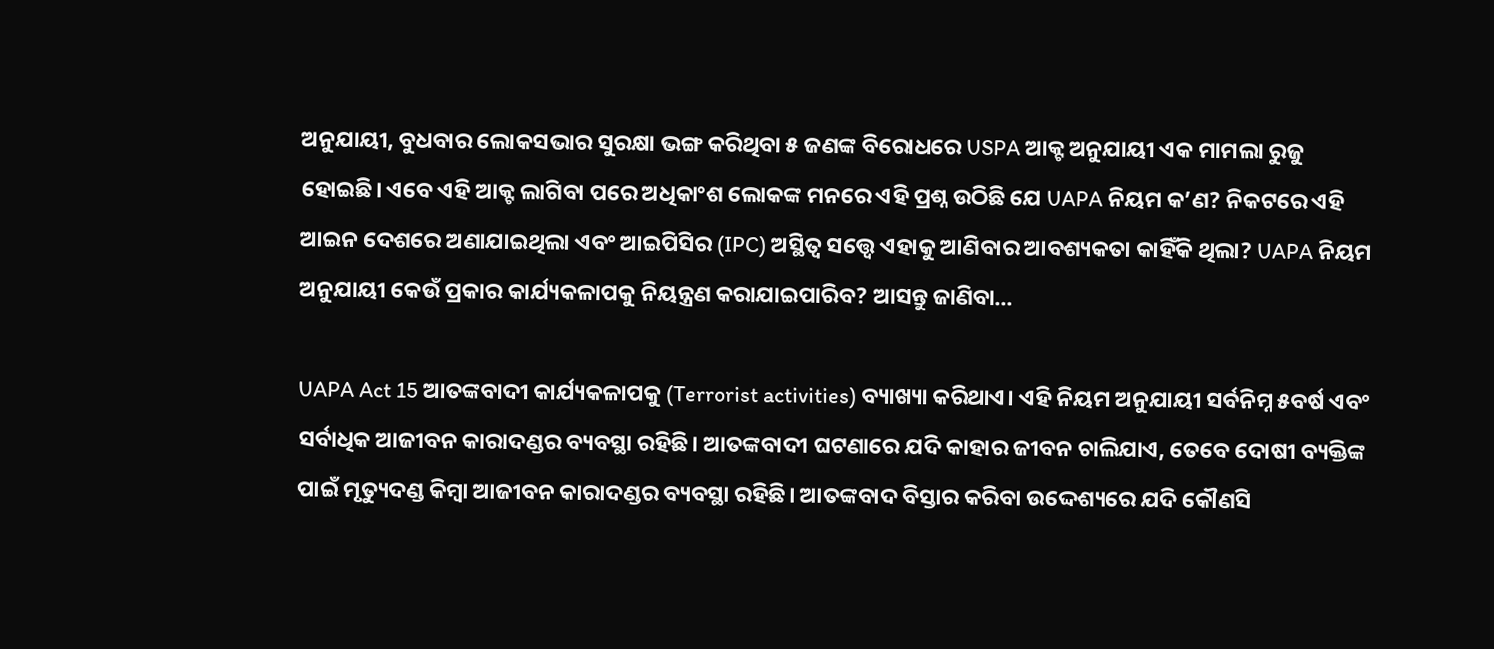ଅନୁଯାୟୀ, ବୁଧବାର ଲୋକସଭାର ସୁରକ୍ଷା ଭଙ୍ଗ କରିଥିବା ୫ ଜଣଙ୍କ ବିରୋଧରେ USPA ଆକ୍ଟ ଅନୁଯାୟୀ ଏକ ମାମଲା ରୁଜୁ ହୋଇଛି। ଏବେ ଏହି ଆକ୍ଟ ଲାଗିବା ପରେ ଅଧିକାଂଶ ଲୋକଙ୍କ ମନରେ ଏହି ପ୍ରଶ୍ନ ଉଠିଛି ଯେ UAPA ନିୟମ କ’ଣ? ନିକଟରେ ଏହି ଆଇନ ଦେଶରେ ଅଣାଯାଇଥିଲା ଏବଂ ଆଇପିସିର (IPC) ଅସ୍ଥିତ୍ୱ ସତ୍ତ୍ୱେ ଏହାକୁ ଆଣିବାର ଆବଶ୍ୟକତା କାହିଁକି ଥିଲା? UAPA ନିୟମ ଅନୁଯାୟୀ କେଉଁ ପ୍ରକାର କାର୍ଯ୍ୟକଳାପକୁ ନିୟନ୍ତ୍ରଣ କରାଯାଇପାରିବ? ଆସନ୍ତୁ ଜାଣିବା...

UAPA Act 15 ଆତଙ୍କବାଦୀ କାର୍ଯ୍ୟକଳାପକୁ (Terrorist activities) ବ୍ୟାଖ୍ୟା କରିଥାଏ। ଏହି ନିୟମ ଅନୁଯାୟୀ ସର୍ବନିମ୍ନ ୫ବର୍ଷ ଏବଂ ସର୍ବାଧିକ ଆଜୀବନ କାରାଦଣ୍ଡର ବ୍ୟବସ୍ଥା ରହିଛି। ଆତଙ୍କବାଦୀ ଘଟଣାରେ ଯଦି କାହାର ଜୀବନ ଚାଲିଯାଏ, ତେବେ ଦୋଷୀ ବ୍ୟକ୍ତିଙ୍କ ପାଇଁ ମୃତ୍ୟୁଦଣ୍ଡ କିମ୍ବା ଆଜୀବନ କାରାଦଣ୍ଡର ବ୍ୟବସ୍ଥା ରହିଛି। ଆତଙ୍କବାଦ ବିସ୍ତାର କରିବା ଉଦ୍ଦେଶ୍ୟରେ ଯଦି କୌଣସି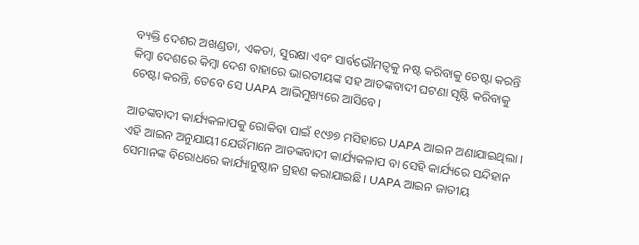ବ୍ୟକ୍ତି ଦେଶର ଅଖଣ୍ଡତା, ଏକତା, ସୁରକ୍ଷା ଏବଂ ସାର୍ବଭୌମତ୍ୱକୁ ନଷ୍ଟ କରିବାକୁ ଚେଷ୍ଟା କରନ୍ତି କିମ୍ବା ଦେଶରେ କିମ୍ବା ଦେଶ ବାହାରେ ଭାରତୀୟଙ୍କ ସହ ଆତଙ୍କବାଦୀ ଘଟଣା ସୃଷ୍ଟି କରିବାକୁ ଚେଷ୍ଟା କରନ୍ତି, ତେବେ ସେ UAPA ଆଭିମୁଖ୍ୟରେ ଆସିବେ।

ଆତଙ୍କବାଦୀ କାର୍ଯ୍ୟକଳାପକୁ ରୋକିବା ପାଇଁ ୧୯୬୭ ମସିହାରେ UAPA ଆଇନ ଅଣାଯାଇଥିଲା । ଏହି ଆଇନ ଅନୁଯାୟୀ ଯେଉଁମାନେ ଆତଙ୍କବାଦୀ କାର୍ଯ୍ୟକଳାପ ବା ସେହି କାର୍ଯ୍ୟରେ ସନ୍ଦିହାନ ସେମାନଙ୍କ ବିରୋଧରେ କାର୍ଯ୍ୟାନୁଷ୍ଠାନ ଗ୍ରହଣ କରାଯାଇଛି। UAPA ଆଇନ ଜାତୀୟ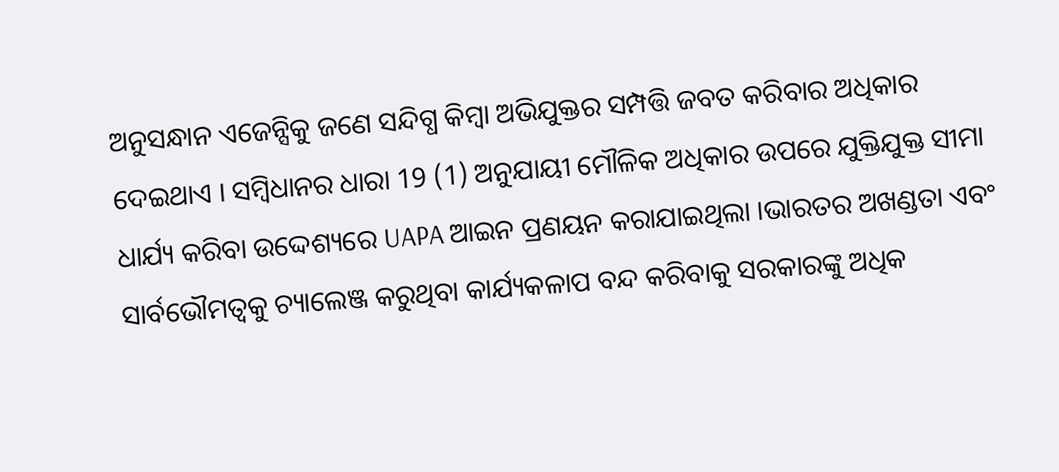ଅନୁସନ୍ଧାନ ଏଜେନ୍ସିକୁ ଜଣେ ସନ୍ଦିଗ୍ଧ କିମ୍ବା ଅଭିଯୁକ୍ତର ସମ୍ପତ୍ତି ଜବତ କରିବାର ଅଧିକାର ଦେଇଥାଏ । ସମ୍ବିଧାନର ଧାରା 19 (1) ଅନୁଯାୟୀ ମୌଳିକ ଅଧିକାର ଉପରେ ଯୁକ୍ତିଯୁକ୍ତ ସୀମା ଧାର୍ଯ୍ୟ କରିବା ଉଦ୍ଦେଶ୍ୟରେ UAPA ଆଇନ ପ୍ରଣୟନ କରାଯାଇଥିଲା ।ଭାରତର ଅଖଣ୍ଡତା ଏବଂ ସାର୍ବଭୌମତ୍ୱକୁ ଚ୍ୟାଲେଞ୍ଜ କରୁଥିବା କାର୍ଯ୍ୟକଳାପ ବନ୍ଦ କରିବାକୁ ସରକାରଙ୍କୁ ଅଧିକ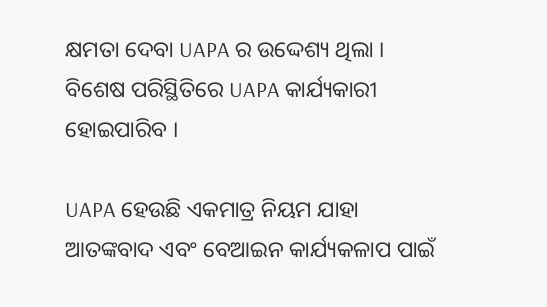କ୍ଷମତା ଦେବା UAPA ର ଉଦ୍ଦେଶ୍ୟ ଥିଲା । ବିଶେଷ ପରିସ୍ଥିତିରେ UAPA କାର୍ଯ୍ୟକାରୀ ହୋଇପାରିବ ।

UAPA ହେଉଛି ଏକମାତ୍ର ନିୟମ ଯାହା ଆତଙ୍କବାଦ ଏବଂ ବେଆଇନ କାର୍ଯ୍ୟକଳାପ ପାଇଁ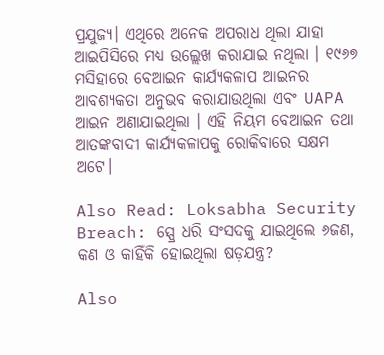ପ୍ରଯୁଜ୍ୟ। ଏଥିରେ ଅନେକ ଅପରାଧ ଥିଲା ଯାହା ଆଇପିସିରେ ମଧ୍ୟ ଉଲ୍ଲେଖ କରାଯାଇ ନଥିଲା । ୧୯୬୭ ମସିହାରେ ବେଆଇନ କାର୍ଯ୍ୟକଳାପ ଆଇନର ଆବଶ୍ୟକତା ଅନୁଭବ କରାଯାଉଥିଲା ଏବଂ UAPA ଆଇନ ଅଣାଯାଇଥିଲା । ଏହି ନିୟମ ବେଆଇନ ତଥା ଆତଙ୍କବାଦୀ କାର୍ଯ୍ୟକଳାପକୁ ରୋକିବାରେ ସକ୍ଷମ ଅଟେ।

Also Read: Loksabha Security Breach: ସ୍ପ୍ରେ ଧରି ସଂସଦକୁ ଯାଇଥିଲେ ୬ଜଣ, କଣ ଓ କାହିଁକି ହୋଇଥିଲା ଷଡ଼ଯନ୍ତ୍ର?

Also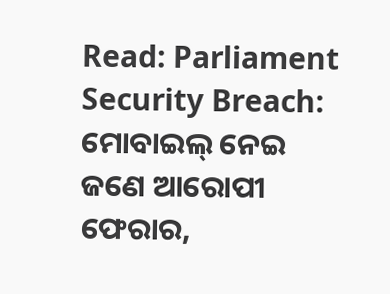Read: Parliament Security Breach: ମୋବାଇଲ୍‍ ନେଇ ଜଣେ ଆରୋପୀ ଫେରାର,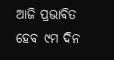ଆଜି ପ୍ରଭାବିତ ହେବ ୯ମ ଦିନ